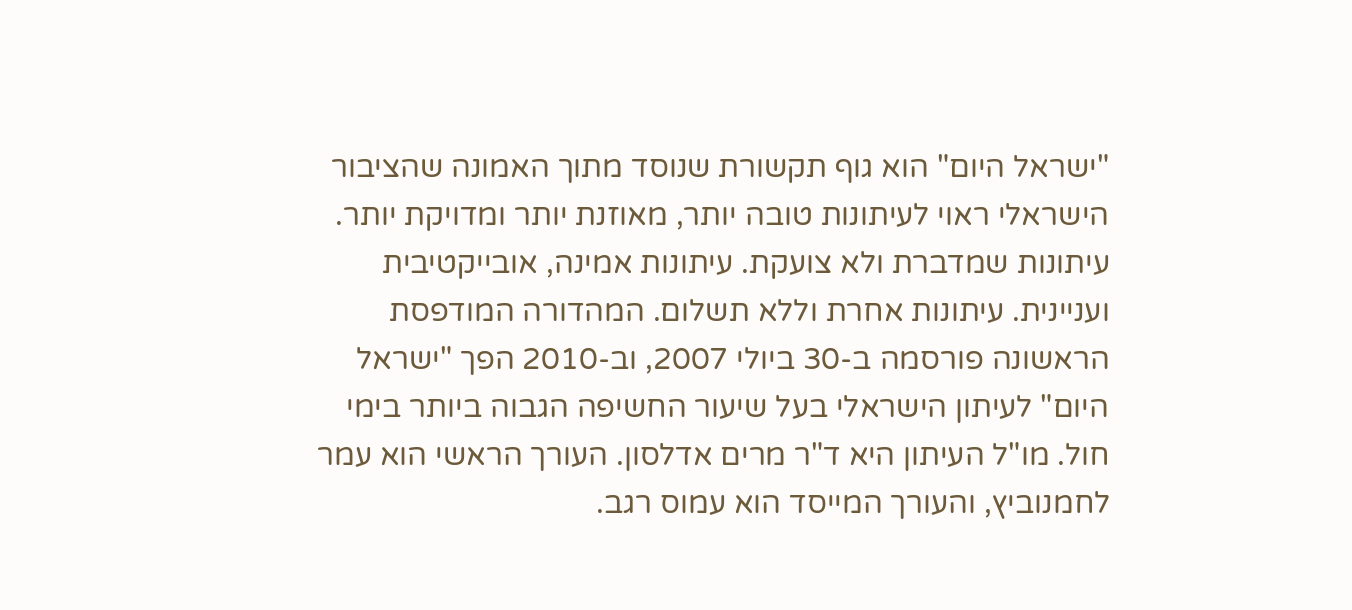"ישראל היום" הוא גוף תקשורת שנוסד מתוך האמונה שהציבור הישראלי ראוי לעיתונות טובה יותר, מאוזנת יותר ומדויקת יותר. עיתונות שמדברת ולא צועקת. עיתונות אמינה, אובייקטיבית ועניינית. עיתונות אחרת וללא תשלום. המהדורה המודפסת הראשונה פורסמה ב-30 ביולי 2007, וב-2010 הפך "ישראל היום" לעיתון הישראלי בעל שיעור החשיפה הגבוה ביותר בימי חול. מו"ל העיתון היא ד"ר מרים אדלסון. העורך הראשי הוא עמר לחמנוביץ, והעורך המייסד הוא עמוס רגב.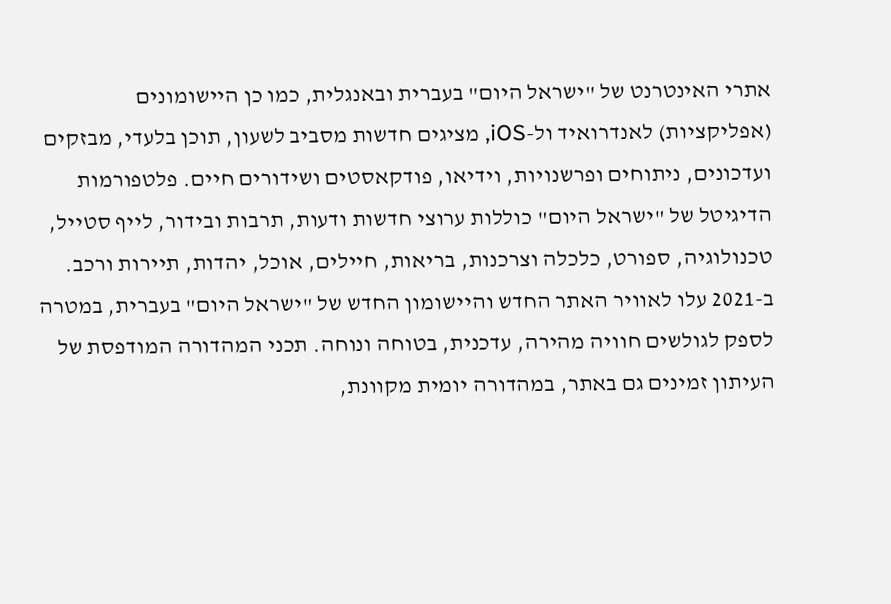אתרי האינטרנט של "ישראל היום" בעברית ובאנגלית, כמו כן היישומונים (אפליקציות) לאנדרואיד ול-iOS, מציגים חדשות מסביב לשעון, תוכן בלעדי, מבזקים ועדכונים, ניתוחים ופרשנויות, וידיאו, פודקאסטים ושידורים חיים. פלטפורמות הדיגיטל של "ישראל היום" כוללות ערוצי חדשות ודעות, תרבות ובידור, לייף סטייל, טכנולוגיה, ספורט, כלכלה וצרכנות, בריאות, חיילים, אוכל, יהדות, תיירות ורכב. ב-2021 עלו לאוויר האתר החדש והיישומון החדש של "ישראל היום" בעברית, במטרה לספק לגולשים חוויה מהירה, עדכנית, בטוחה ונוחה. תכני המהדורה המודפסת של העיתון זמינים גם באתר, במהדורה יומית מקוונת,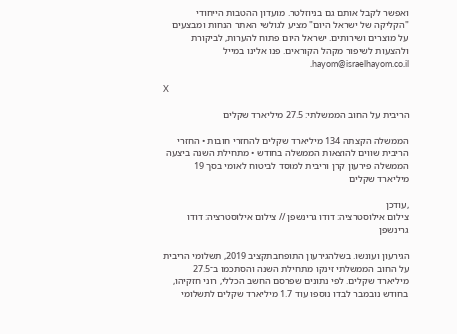ואפשר לקבל אותם גם בניוזלטר. מועדון ההטבות הייחודי "הקליקה של ישראל היום" מציע לגולשי האתר הנחות ומבצעים על מוצרים ושירותים. ישראל היום פתוח להערות, לביקורת ולהצעות לשיפור מקהל הקוראים. פנו אלינו במייל hayom@israelhayom.co.il.

X

הריבית על החוב הממשלתי: 27.5 מיליארד שקלים

הממשלה הקצתה 134 מיליארד שקלים להחזרי חובות • החזרי הריבית שווים להוצאות הממשלה בחודש • מתחילת השנה ביצעה הממשלה פירעון קרן וריבית למוסד לביטוח לאומי בסך 19 מיליארד שקלים

,עודכן
צילום אילוסטרציה: דודו גרינשפן // צילום אילוסטרציה: דודו גרינשפן

הגירעון ועונשו. בשלהגירעון התופחבתקציב 2019, תשלומי הריבית על החוב הממשלתי זינקו מתחילת השנה והסתכמו ב־27.5 מיליארד שקלים. לפי נתונים שפרסם החשב הכללי, רוני חזקיהו, בחודש נובמבר לבדו נוספו עוד 1.7 מיליארד שקלים לתשלומי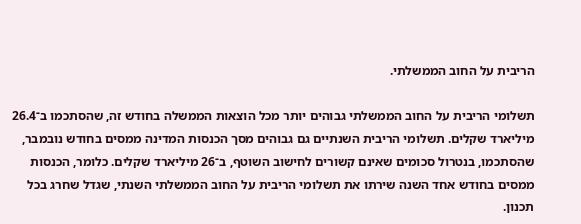הריבית על החוב הממשלתי.

תשלומי הריבית על החוב הממשלתי גבוהים יותר מכל הוצאות הממשלה בחודש זה, שהסתכמו ב־26.4 מיליארד שקלים. תשלומי הריבית השנתיים גם גבוהים מסך הכנסות המדינה ממסים בחודש נובמבר, שהסתכמו, בנטרול סכומים שאינם קשורים לחישוב השוטף, ב־26 מיליארד שקלים. כלומר, הכנסות ממסים בחודש אחד השנה שירתו את תשלומי הריבית על החוב הממשלתי השנתי, שגדל שחרג בכל תכנון.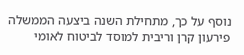נוסף על כך, מתחילת השנה ביצעה הממשלה פירעון קרן וריבית למוסד לביטוח לאומי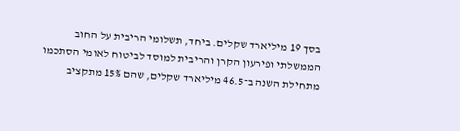בסך 19 מיליארד שקלים. ביחד, תשלומי הריבית על החוב הממשלתי ופירעון הקרן והריבית למוסד לביטוח לאומי הסתכמו מתחילת השנה ב־46.5 מיליארד שקלים, שהם 15% מתקציב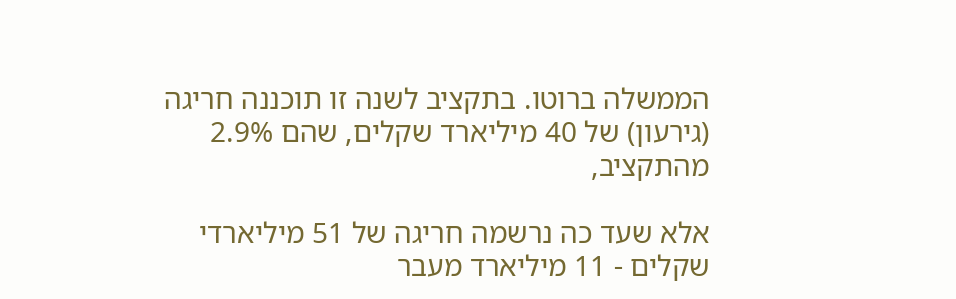הממשלה ברוטו. בתקציב לשנה זו תוכננה חריגה (גירעון) של 40 מיליארד שקלים, שהם 2.9% מהתקציב,

אלא שעד כה נרשמה חריגה של 51 מיליארדי שקלים - 11 מיליארד מעבר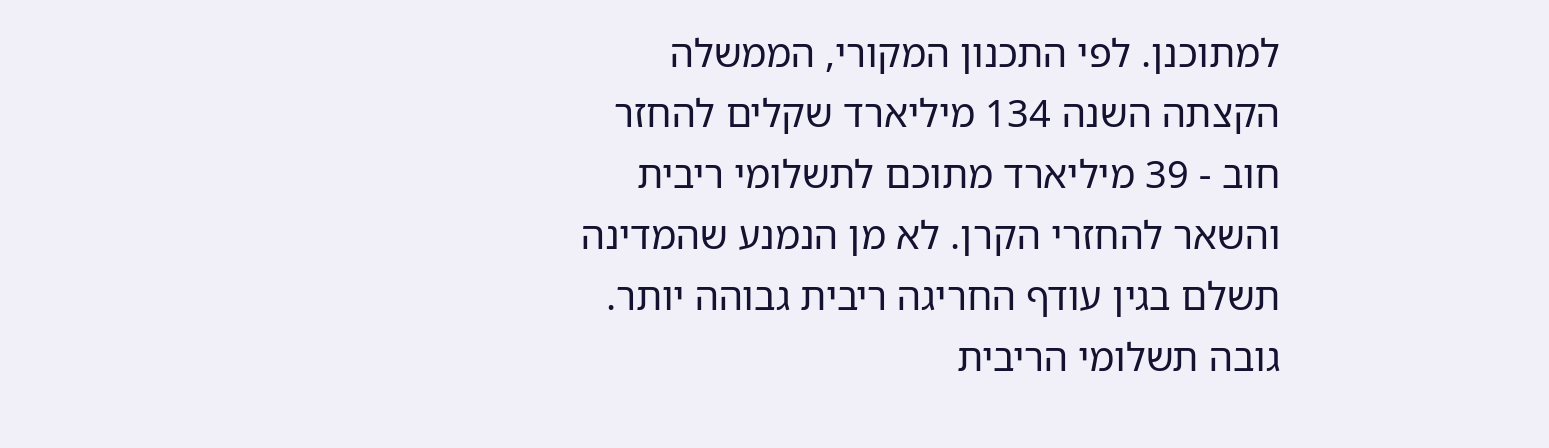למתוכנן. לפי התכנון המקורי, הממשלה הקצתה השנה 134 מיליארד שקלים להחזר חוב - 39 מיליארד מתוכם לתשלומי ריבית והשאר להחזרי הקרן. לא מן הנמנע שהמדינה תשלם בגין עודף החריגה ריבית גבוהה יותר. גובה תשלומי הריבית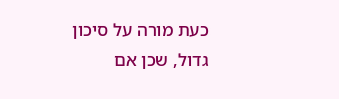כעת מורה על סיכון גדול, שכן אם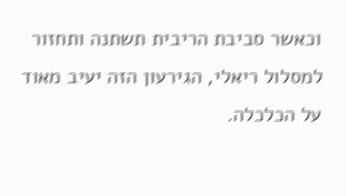וכאשר סביבת הריבית תשתנה ותחזור למסלול ריאלי, הגירעון הזה יעיב מאוד על הכלכלה.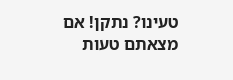טעינו? נתקן! אם מצאתם טעות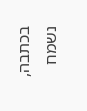בכתבה, נשמח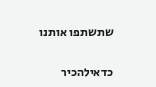שתשתפו אותנו

כדאילהכיר